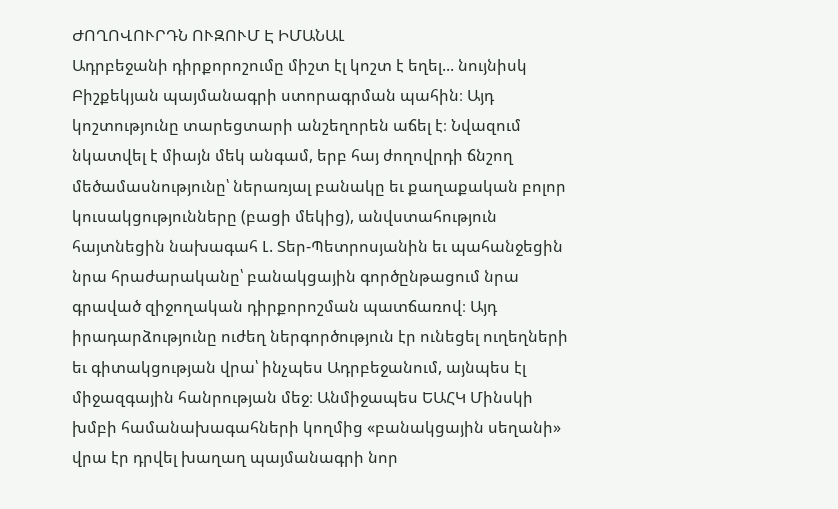ԺՈՂՈՎՈՒՐԴՆ ՈՒԶՈՒՄ Է ԻՄԱՆԱԼ
Ադրբեջանի դիրքորոշումը միշտ էլ կոշտ է եղել... նույնիսկ Բիշքեկյան պայմանագրի ստորագրման պահին։ Այդ կոշտությունը տարեցտարի անշեղորեն աճել է։ Նվազում նկատվել է միայն մեկ անգամ, երբ հայ ժողովրդի ճնշող մեծամասնությունը՝ ներառյալ բանակը եւ քաղաքական բոլոր կուսակցությունները (բացի մեկից), անվստահություն հայտնեցին նախագահ Լ. Տեր-Պետրոսյանին եւ պահանջեցին նրա հրաժարականը՝ բանակցային գործընթացում նրա գրաված զիջողական դիրքորոշման պատճառով։ Այդ իրադարձությունը ուժեղ ներգործություն էր ունեցել ուղեղների եւ գիտակցության վրա՝ ինչպես Ադրբեջանում, այնպես էլ միջազգային հանրության մեջ։ Անմիջապես ԵԱՀԿ Մինսկի խմբի համանախագահների կողմից «բանակցային սեղանի» վրա էր դրվել խաղաղ պայմանագրի նոր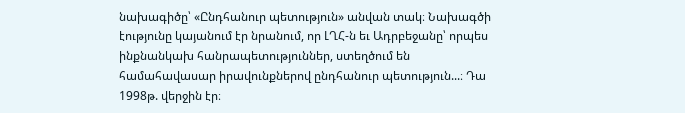նախագիծը՝ «Ընդհանուր պետություն» անվան տակ։ Նախագծի էությունը կայանում էր նրանում, որ ԼՂՀ-ն եւ Ադրբեջանը՝ որպես ինքնանկախ հանրապետություններ, ստեղծում են համահավասար իրավունքներով ընդհանուր պետություն...։ Դա 1998թ. վերջին էր։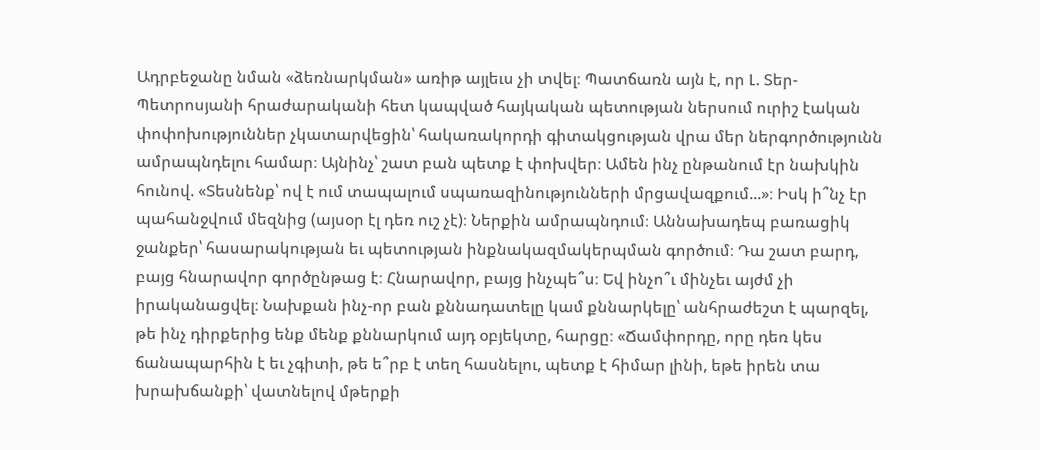Ադրբեջանը նման «ձեռնարկման» առիթ այլեւս չի տվել։ Պատճառն այն է, որ Լ. Տեր-Պետրոսյանի հրաժարականի հետ կապված հայկական պետության ներսում ուրիշ էական փոփոխություններ չկատարվեցին՝ հակառակորդի գիտակցության վրա մեր ներգործությունն ամրապնդելու համար։ Այնինչ՝ շատ բան պետք է փոխվեր։ Ամեն ինչ ընթանում էր նախկին հունով. «Տեսնենք՝ ով է ում տապալում սպառազինությունների մրցավազքում...»։ Իսկ ի՞նչ էր պահանջվում մեզնից (այսօր էլ դեռ ուշ չէ)։ Ներքին ամրապնդում։ Աննախադեպ բառացիկ ջանքեր՝ հասարակության եւ պետության ինքնակազմակերպման գործում։ Դա շատ բարդ, բայց հնարավոր գործընթաց է։ Հնարավոր, բայց ինչպե՞ս։ Եվ ինչո՞ւ մինչեւ այժմ չի իրականացվել։ Նախքան ինչ-որ բան քննադատելը կամ քննարկելը՝ անհրաժեշտ է պարզել, թե ինչ դիրքերից ենք մենք քննարկում այդ օբյեկտը, հարցը։ «Ճամփորդը, որը դեռ կես ճանապարհին է եւ չգիտի, թե ե՞րբ է տեղ հասնելու, պետք է հիմար լինի, եթե իրեն տա խրախճանքի՝ վատնելով մթերքի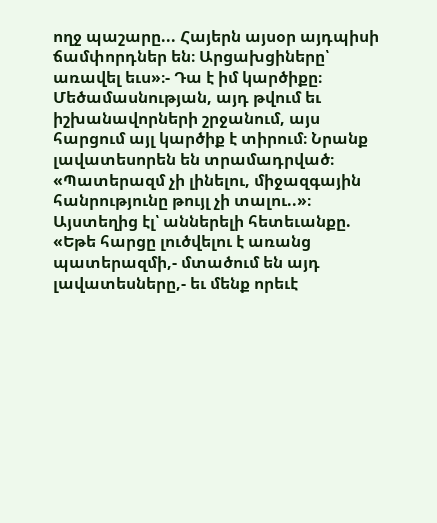ողջ պաշարը... Հայերն այսօր այդպիսի ճամփորդներ են։ Արցախցիները՝ առավել եւս»։- Դա է իմ կարծիքը։ Մեծամասնության, այդ թվում եւ իշխանավորների շրջանում, այս հարցում այլ կարծիք է տիրում։ Նրանք լավատեսորեն են տրամադրված։ «Պատերազմ չի լինելու, միջազգային հանրությունը թույլ չի տալու..»։ Այստեղից էլ՝ աններելի հետեւանքը. «Եթե հարցը լուծվելու է առանց պատերազմի,- մտածում են այդ լավատեսները,- եւ մենք որեւէ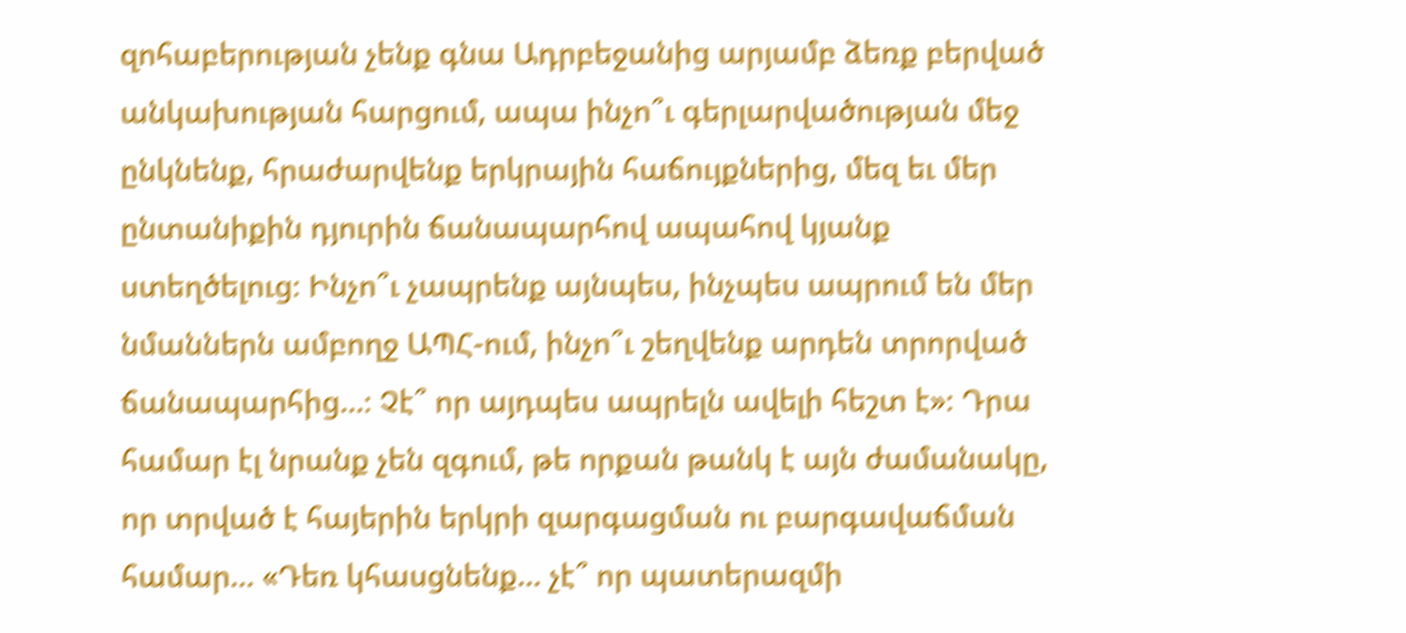զոհաբերության չենք գնա Ադրբեջանից արյամբ ձեռք բերված անկախության հարցում, ապա ինչո՞ւ գերլարվածության մեջ ընկնենք, հրաժարվենք երկրային հաճույքներից, մեզ եւ մեր ընտանիքին դյուրին ճանապարհով ապահով կյանք ստեղծելուց։ Ինչո՞ւ չապրենք այնպես, ինչպես ապրում են մեր նմաններն ամբողջ ԱՊՀ-ում, ինչո՞ւ շեղվենք արդեն տրորված ճանապարհից...։ Չէ՞ որ այդպես ապրելն ավելի հեշտ է»։ Դրա համար էլ նրանք չեն զգում, թե որքան թանկ է այն ժամանակը, որ տրված է հայերին երկրի զարգացման ու բարգավաճման համար... «Դեռ կհասցնենք... չէ՞ որ պատերազմի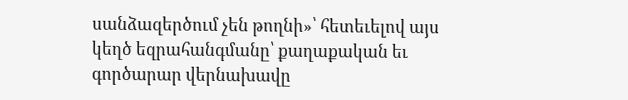սանձազերծում չեն թողնի»՝ հետեւելով այս կեղծ եզրահանգմանը՝ քաղաքական եւ գործարար վերնախավը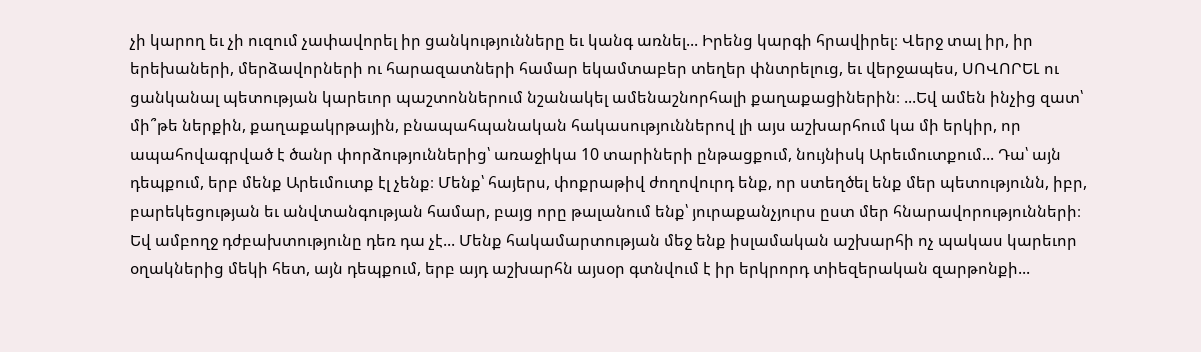չի կարող եւ չի ուզում չափավորել իր ցանկությունները եւ կանգ առնել... Իրենց կարգի հրավիրել։ Վերջ տալ իր, իր երեխաների, մերձավորների ու հարազատների համար եկամտաբեր տեղեր փնտրելուց, եւ վերջապես, ՍՈՎՈՐԵԼ ու ցանկանալ պետության կարեւոր պաշտոններում նշանակել ամենաշնորհալի քաղաքացիներին։ ...Եվ ամեն ինչից զատ՝ մի՞թե ներքին, քաղաքակրթային, բնապահպանական հակասություններով լի այս աշխարհում կա մի երկիր, որ ապահովագրված է ծանր փորձություններից՝ առաջիկա 10 տարիների ընթացքում, նույնիսկ Արեւմուտքում... Դա՝ այն դեպքում, երբ մենք Արեւմուտք էլ չենք։ Մենք՝ հայերս, փոքրաթիվ ժողովուրդ ենք, որ ստեղծել ենք մեր պետությունն, իբր, բարեկեցության եւ անվտանգության համար, բայց որը թալանում ենք՝ յուրաքանչյուրս ըստ մեր հնարավորությունների։ Եվ ամբողջ դժբախտությունը դեռ դա չէ... Մենք հակամարտության մեջ ենք իսլամական աշխարհի ոչ պակաս կարեւոր օղակներից մեկի հետ, այն դեպքում, երբ այդ աշխարհն այսօր գտնվում է իր երկրորդ տիեզերական զարթոնքի...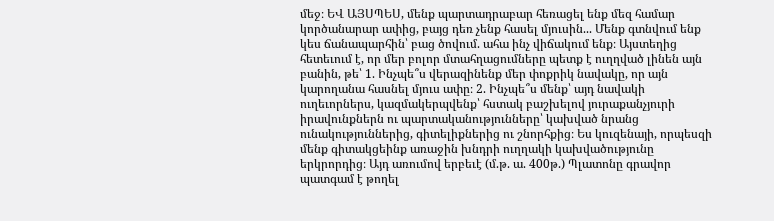մեջ։ ԵՎ ԱՅՍՊԵՍ, մենք պարտադրաբար հեռացել ենք մեզ համար կործանարար ափից, բայց դեռ չենք հասել մյուսին... Մենք գտնվում ենք կես ճանապարհին՝ բաց ծովում. ահա ինչ վիճակում ենք։ Այստեղից հետեւում է, որ մեր բոլոր մտահղացումները պետք է ուղղված լինեն այն բանին, թե՝ 1. Ինչպե՞ս վերազինենք մեր փոքրիկ նավակը, որ այն կարողանա հասնել մյուս ափը։ 2. Ինչպե՞ս մենք՝ այդ նավակի ուղեւորներս, կազմակերպվենք՝ հստակ բաշխելով յուրաքանչյուրի իրավունքներն ու պարտականությունները՝ կախված նրանց ունակություններից, գիտելիքներից ու շնորհքից։ Ես կուզենայի, որպեսզի մենք գիտակցեինք առաջին խնդրի ուղղակի կախվածությունը երկրորդից։ Այդ առումով երբեւէ (մ.թ. ա. 400թ.) Պլատոնը գրավոր պատգամ է թողել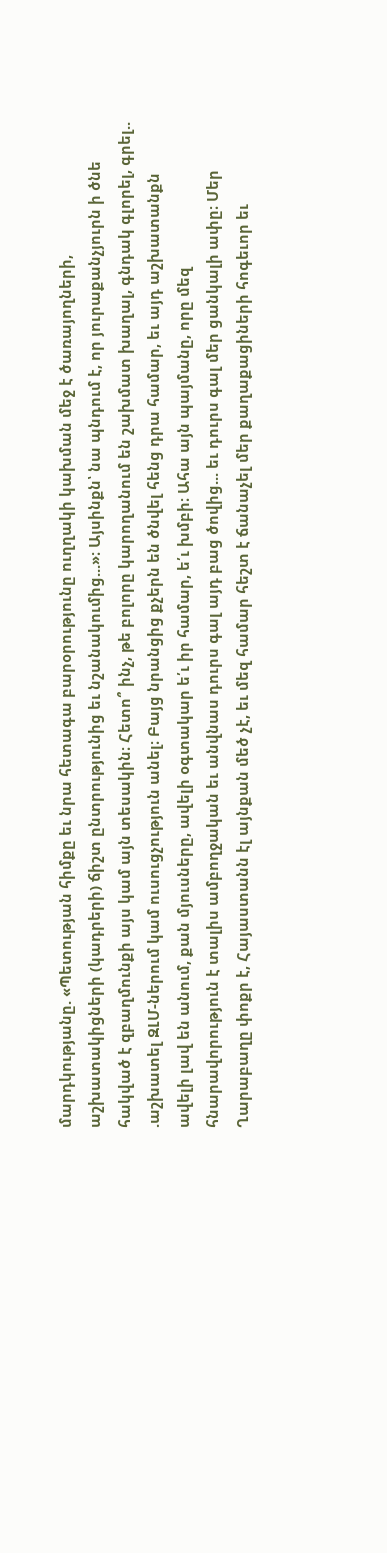մարդկությանը. «Պետության հիմքը եւ նրա հետագա բարօրությունը ուղղակի կախման մեջ է ծառայողների, աշխատակիցների (կադրերի) ճիշտ ընտրությունից եւ նշանակումից...»։ Այսինքն՝ նա պնդում է, որ յուրաքանչյուրն ի ծնե հակված է զբաղմունքի այս կամ այն տեսակին։ Հետո՞ ինչ, թե բոլորը կարողանում են շախմատ խաղալ, գնդակ գլորել, գրել.. .աշխատել ԶԼՄ-ներում կամ ուսուցչություն անել։ Բայց նրանցից քչերն են ծնվել հենց դրա համար, եւ այդ աշխատանքն ավելի լավ են անում, քան մյուսները, ավելի օգտակար ե՛ւ իր համար, ե՛ւ խմբի։ Ահա այն պայմանը, որը մեզ հնարավորություն է տալիս ամբողջական եւ անվնաս դուրս գալ այդ բաց ծովից... եւ դուրս գալ մեր ցանկալի ափը։ Մեր Ղարաբաղը փոքր է, Հայաստանն էլ այնքան մեծ չէ, եւ մեզ համար հեշտ է ճանաչել մեր քաղաքացիների հոգեւոր եւ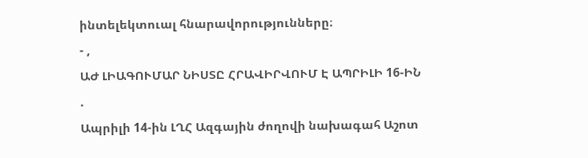ինտելեկտուալ հնարավորությունները։
- ,
ԱԺ ԼԻԱԳՈՒՄԱՐ ՆԻՍՏԸ ՀՐԱՎԻՐՎՈՒՄ Է ԱՊՐԻԼԻ 16-ԻՆ
.
Ապրիլի 14-ին ԼՂՀ Ազգային ժողովի նախագահ Աշոտ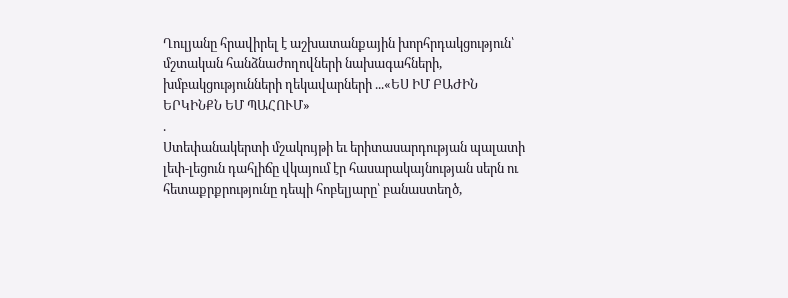Ղուլյանը հրավիրել է աշխատանքային խորհրդակցություն՝ մշտական հանձնաժողովների նախագահների, խմբակցությունների ղեկավարների ...«ԵՍ ԻՄ ԲԱԺԻՆ ԵՐԿԻՆՔՆ ԵՄ ՊԱՀՈՒՄ»
.
Ստեփանակերտի մշակույթի եւ երիտասարդության պալատի լեփ-լեցուն դահլիճը վկայում էր հասարակայնության սերն ու հետաքրքրությունը դեպի հոբելյարը՝ բանաստեղծ,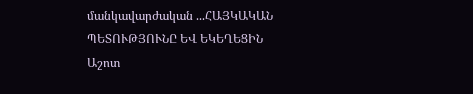մանկավարժական ...ՀԱՅԿԱԿԱՆ ՊԵՏՈՒԹՅՈՒՆԸ ԵՎ ԵԿԵՂԵՑԻՆ
Աշոտ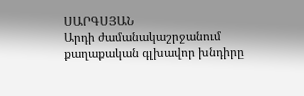ՍԱՐԳՍՅԱՆ
Արդի ժամանակաշրջանում քաղաքական գլխավոր խնդիրը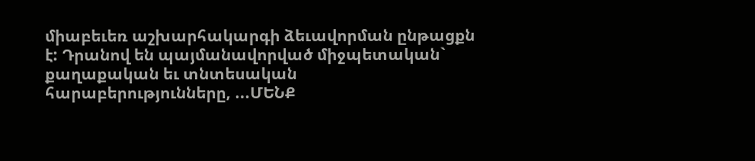միաբեւեռ աշխարհակարգի ձեւավորման ընթացքն է: Դրանով են պայմանավորված միջպետական` քաղաքական եւ տնտեսական հարաբերությունները, ...ՄԵՆՔ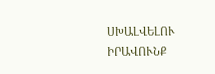ՍԽԱԼՎԵԼՈՒ ԻՐԱՎՈՒՆՔ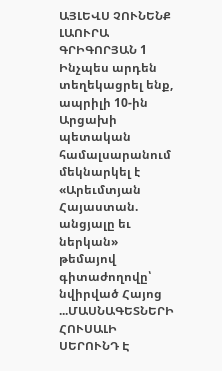ԱՅԼԵՎՍ ՉՈՒՆԵՆՔ
ԼԱՈՒՐԱ ԳՐԻԳՈՐՅԱՆ 1
Ինչպես արդեն տեղեկացրել ենք, ապրիլի 10-ին Արցախի պետական համալսարանում մեկնարկել է «Արեւմտյան Հայաստան. անցյալը եւ ներկան» թեմայով գիտաժողովը՝ նվիրված Հայոց ...ՄԱՍՆԱԳԵՏՆԵՐԻ ՀՈՒՍԱԼԻ ՍԵՐՈՒՆԴ Է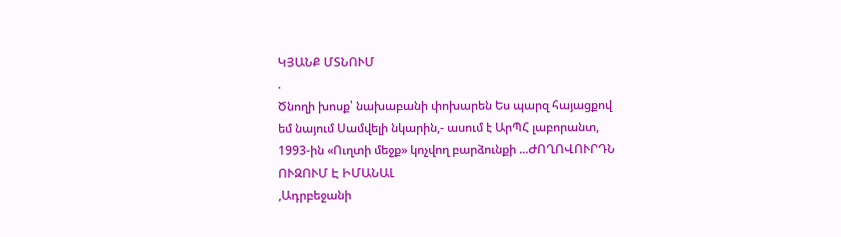ԿՅԱՆՔ ՄՏՆՈՒՄ
.
Ծնողի խոսք՝ նախաբանի փոխարեն Ես պարզ հայացքով եմ նայում Սամվելի նկարին,- ասում է ԱրՊՀ լաբորանտ, 1993-ին «Ուղտի մեջք» կոչվող բարձունքի ...ԺՈՂՈՎՈՒՐԴՆ ՈՒԶՈՒՄ Է ԻՄԱՆԱԼ
,Ադրբեջանի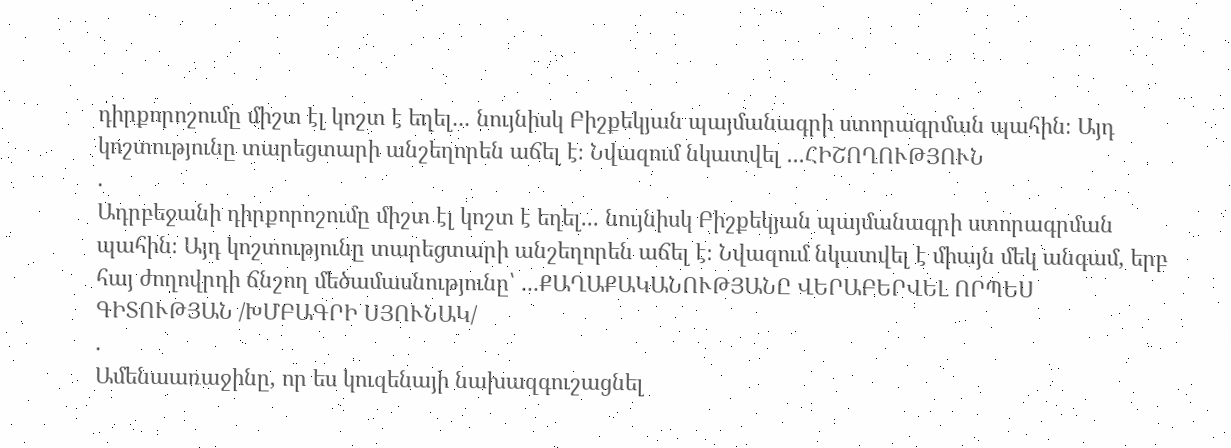դիրքորոշումը միշտ էլ կոշտ է եղել... նույնիսկ Բիշքեկյան պայմանագրի ստորագրման պահին։ Այդ կոշտությունը տարեցտարի անշեղորեն աճել է։ Նվազում նկատվել ...ՀԻՇՈՂՈՒԹՅՈՒՆ
.
Ադրբեջանի դիրքորոշումը միշտ էլ կոշտ է եղել... նույնիսկ Բիշքեկյան պայմանագրի ստորագրման պահին։ Այդ կոշտությունը տարեցտարի անշեղորեն աճել է։ Նվազում նկատվել է միայն մեկ անգամ, երբ հայ ժողովրդի ճնշող մեծամասնությունը՝ ...ՔԱՂԱՔԱԿԱՆՈՒԹՅԱՆԸ ՎԵՐԱԲԵՐՎԵԼ ՈՐՊԵՍ ԳԻՏՈՒԹՅԱՆ /ԽՄԲԱԳՐԻ ՍՅՈՒՆԱԿ/
.
Ամենաառաջինը, որ ես կուզենայի նախազգուշացնել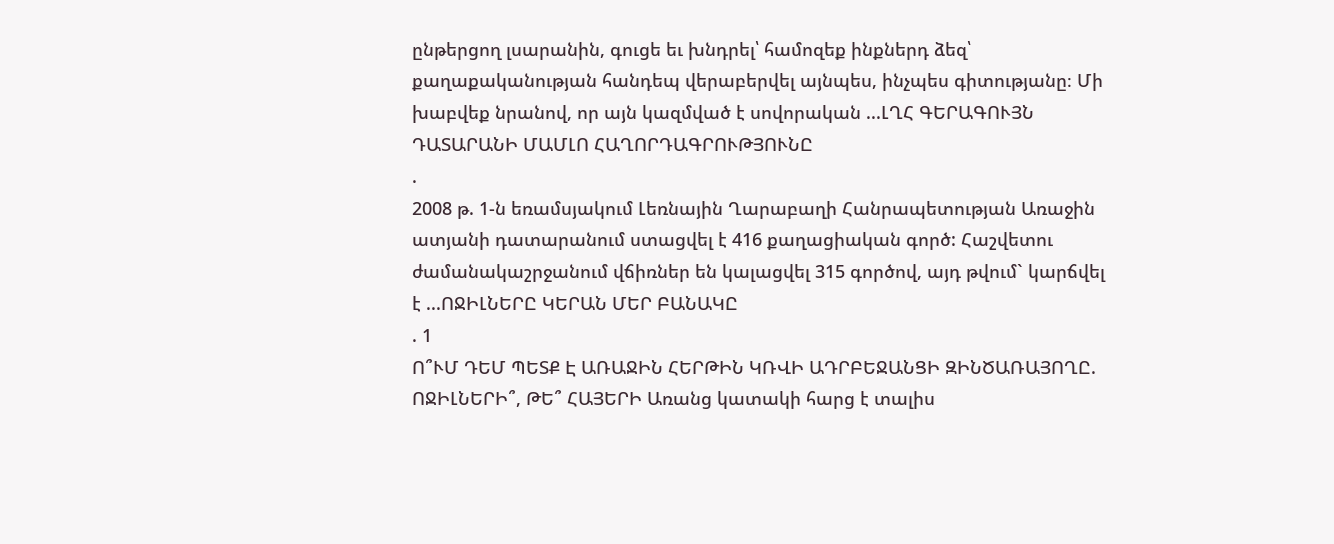ընթերցող լսարանին, գուցե եւ խնդրել՝ համոզեք ինքներդ ձեզ՝ քաղաքականության հանդեպ վերաբերվել այնպես, ինչպես գիտությանը։ Մի խաբվեք նրանով, որ այն կազմված է սովորական ...ԼՂՀ ԳԵՐԱԳՈՒՅՆ ԴԱՏԱՐԱՆԻ ՄԱՄԼՈ ՀԱՂՈՐԴԱԳՐՈՒԹՅՈՒՆԸ
.
2008 թ. 1-ն եռամսյակում Լեռնային Ղարաբաղի Հանրապետության Առաջին ատյանի դատարանում ստացվել է 416 քաղացիական գործ: Հաշվետու ժամանակաշրջանում վճիռներ են կալացվել 315 գործով, այդ թվում` կարճվել է ...ՈՋԻԼՆԵՐԸ ԿԵՐԱՆ ՄԵՐ ԲԱՆԱԿԸ
. 1
Ո՞ՒՄ ԴԵՄ ՊԵՏՔ Է ԱՌԱՋԻՆ ՀԵՐԹԻՆ ԿՌՎԻ ԱԴՐԲԵՋԱՆՑԻ ԶԻՆԾԱՌԱՅՈՂԸ. ՈՋԻԼՆԵՐԻ՞, ԹԵ՞ ՀԱՅԵՐԻ Առանց կատակի հարց է տալիս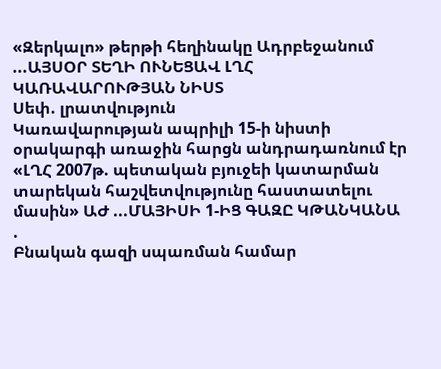«Զերկալո» թերթի հեղինակը Ադրբեջանում ...ԱՅՍՕՐ ՏԵՂԻ ՈՒՆԵՑԱՎ ԼՂՀ ԿԱՌԱՎԱՐՈՒԹՅԱՆ ՆԻՍՏ
Սեփ. լրատվություն
Կառավարության ապրիլի 15-ի նիստի օրակարգի առաջին հարցն անդրադառնում էր «ԼՂՀ 2007թ. պետական բյուջեի կատարման տարեկան հաշվետվությունը հաստատելու մասին» ԱԺ ...ՄԱՅԻՍԻ 1-ԻՑ ԳԱԶԸ ԿԹԱՆԿԱՆԱ
.
Բնական գազի սպառման համար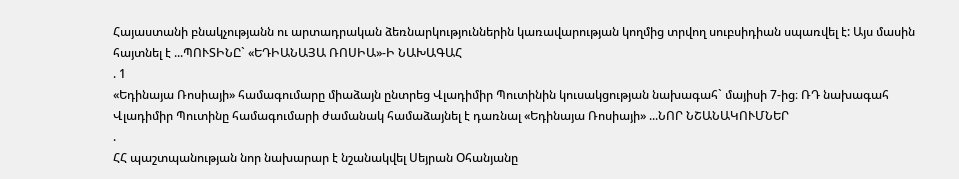Հայաստանի բնակչությանն ու արտադրական ձեռնարկություններին կառավարության կողմից տրվող սուբսիդիան սպառվել է: Այս մասին հայտնել է ...ՊՈՒՏԻՆԸ` «ԵԴԻԱՆԱՅԱ ՌՈՍԻԱ»-Ի ՆԱԽԱԳԱՀ
. 1
«Եդինայա Ռոսիայի» համագումարը միաձայն ընտրեց Վլադիմիր Պուտինին կուսակցության նախագահ` մայիսի 7-ից։ ՌԴ նախագահ Վլադիմիր Պուտինը համագումարի ժամանակ համաձայնել է դառնալ «Եդինայա Ռոսիայի» ...ՆՈՐ ՆՇԱՆԱԿՈՒՄՆԵՐ
.
ՀՀ պաշտպանության նոր նախարար է նշանակվել Սեյրան Օհանյանը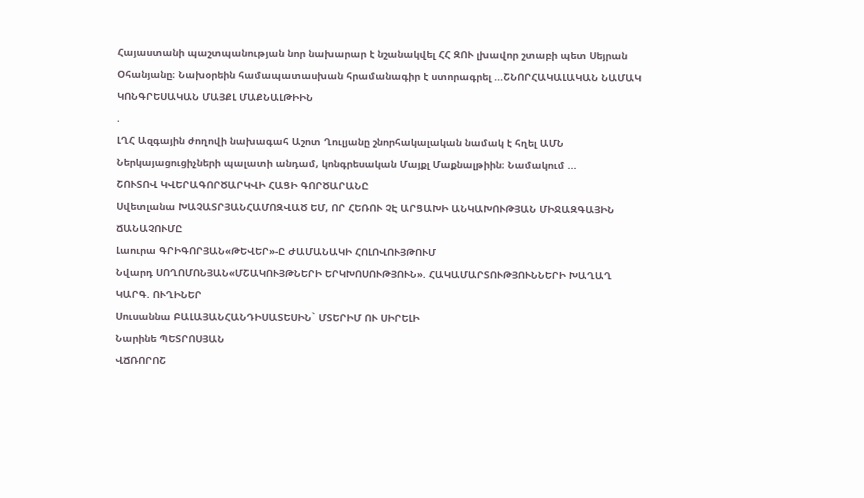Հայաստանի պաշտպանության նոր նախարար է նշանակվել ՀՀ ԶՈՒ լխավոր շտաբի պետ Սեյրան Օհանյանը։ Նախօրեին համապատասխան հրամանագիր է ստորագրել ...ՇՆՈՐՀԱԿԱԼԱԿԱՆ ՆԱՄԱԿ ԿՈՆԳՐԵՍԱԿԱՆ ՄԱՅՔԼ ՄԱՔՆԱԼԹԻԻՆ
.
ԼՂՀ Ազգային ժողովի նախագահ Աշոտ Ղուլյանը շնորհակալական նամակ է հղել ԱՄՆ Ներկայացուցիչների պալատի անդամ, կոնգրեսական Մայքլ Մաքնալթիին։ Նամակում ...
ՇՈՒՏՈՎ ԿՎԵՐԱԳՈՐԾԱՐԿՎԻ ՀԱՑԻ ԳՈՐԾԱՐԱՆԸ
Սվետլանա ԽԱՉԱՏՐՅԱՆՀԱՄՈԶՎԱԾ ԵՄ, ՈՐ ՀԵՌՈՒ ՉԷ ԱՐՑԱԽԻ ԱՆԿԱԽՈՒԹՅԱՆ ՄԻՋԱԶԳԱՅԻՆ ՃԱՆԱՉՈՒՄԸ
Լաուրա ԳՐԻԳՈՐՅԱՆ«ԹԵՎԵՐ»-Ը ԺԱՄԱՆԱԿԻ ՀՈԼՈՎՈՒՅԹՈՒՄ
Նվարդ ՍՈՂՈՄՈՆՅԱՆ«ՄՇԱԿՈՒՅԹՆԵՐԻ ԵՐԿԽՈՍՈՒԹՅՈՒՆ». ՀԱԿԱՄԱՐՏՈՒԹՅՈՒՆՆԵՐԻ ԽԱՂԱՂ ԿԱՐԳ. ՈՒՂԻՆԵՐ
Սուսաննա ԲԱԼԱՅԱՆՀԱՆԴԻՍԱՏԵՍԻՆ` ՄՏԵՐԻՄ ՈՒ ՍԻՐԵԼԻ
Նարինե ՊԵՏՐՈՍՅԱՆ
ՎՃՌՈՐՈՇ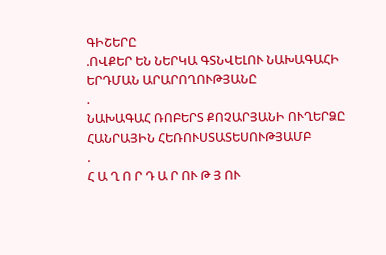ԳԻՇԵՐԸ
.ՈՎՔԵՐ ԵՆ ՆԵՐԿԱ ԳՏՆՎԵԼՈՒ ՆԱԽԱԳԱՀԻ ԵՐԴՄԱՆ ԱՐԱՐՈՂՈՒԹՅԱՆԸ
.
ՆԱԽԱԳԱՀ ՌՈԲԵՐՏ ՔՈՉԱՐՅԱՆԻ ՈՒՂԵՐՁԸ ՀԱՆՐԱՅԻՆ ՀԵՌՈՒՍՏԱՏԵՍՈՒԹՅԱՄԲ
.
Հ Ա Ղ Ո Ր Դ Ա Ր ՈՒ Թ Յ ՈՒ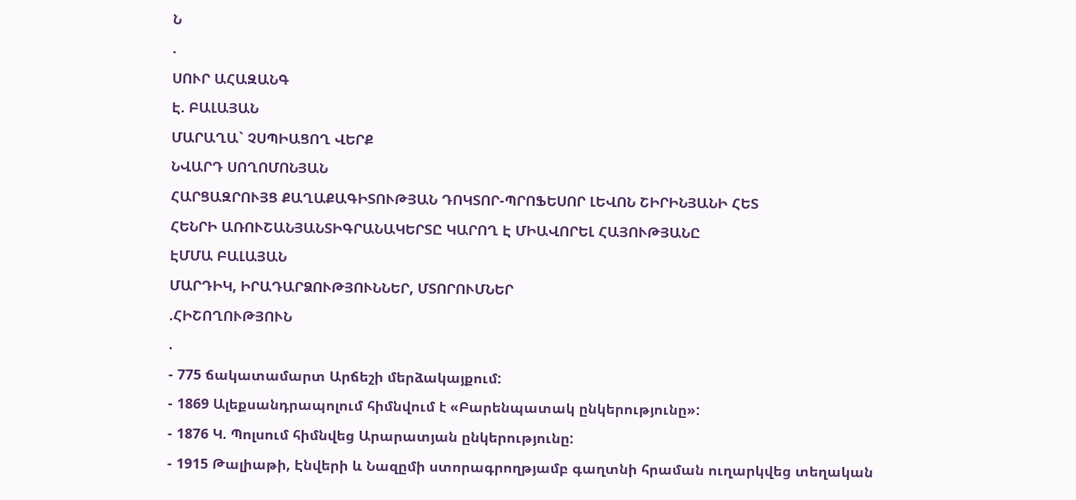Ն
.
ՍՈՒՐ ԱՀԱԶԱՆԳ
Է. ԲԱԼԱՅԱՆ
ՄԱՐԱՂԱ` ՉՍՊԻԱՑՈՂ ՎԵՐՔ
ՆՎԱՐԴ ՍՈՂՈՄՈՆՅԱՆ
ՀԱՐՑԱԶՐՈՒՅՑ ՔԱՂԱՔԱԳԻՏՈՒԹՅԱՆ ԴՈԿՏՈՐ-ՊՐՈՖԵՍՈՐ ԼԵՎՈՆ ՇԻՐԻՆՅԱՆԻ ՀԵՏ
ՀԵՆՐԻ ԱՌՈՒՇԱՆՅԱՆՏԻԳՐԱՆԱԿԵՐՏԸ ԿԱՐՈՂ Է ՄԻԱՎՈՐԵԼ ՀԱՅՈՒԹՅԱՆԸ
ԷՄՄԱ ԲԱԼԱՅԱՆ
ՄԱՐԴԻԿ, ԻՐԱԴԱՐՁՈՒԹՅՈՒՆՆԵՐ, ՄՏՈՐՈՒՄՆԵՐ
.ՀԻՇՈՂՈՒԹՅՈՒՆ
.
- 775 ճակատամարտ Արճեշի մերձակայքում:
- 1869 Ալեքսանդրապոլում հիմնվում է «Բարենպատակ ընկերությունը»:
- 1876 Կ. Պոլսում հիմնվեց Արարատյան ընկերությունը:
- 1915 Թալիաթի, Էնվերի և Նազըմի ստորագրողթյամբ գաղտնի հրաման ուղարկվեց տեղական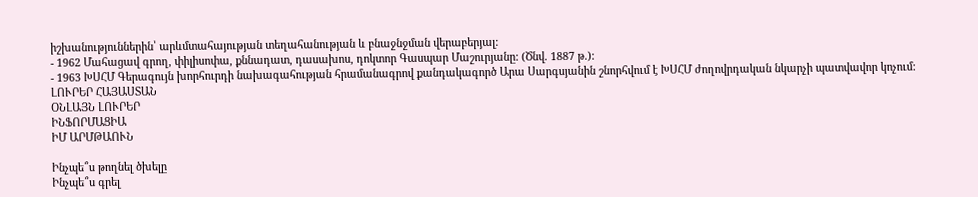իշխանություններին՝ արևմտահայության տեղահանության և բնաջնջման վերաբերյալ:
- 1962 Մահացավ գրող, փիլիսոփա, քննադատ, դասախոս, դոկտոր Գասպար Մաշուրյանը: (Ծնվ. 1887 թ.):
- 1963 ԽՍՀՄ Գերագույն խորհուրդի նախագահության հրամանագրով քանդակագործ Արա Սարգսյանին շնորհվում է ԽՍՀՄ ժողովրդական նկարչի պատվավոր կոչում:
ԼՈՒՐԵՐ ՀԱՅԱՍՏԱՆ
ՕՆԼԱՅՆ ԼՈՒՐԵՐ
ԻՆՖՈՐՄԱՑԻԱ
ԻՄ ԱՐՄԹԱՈՒՆ

Ինչպե՞ս թողնել ծխելը
Ինչպե՞ս գրել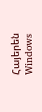Հայերեն Windows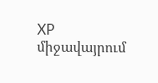XP միջավայրում